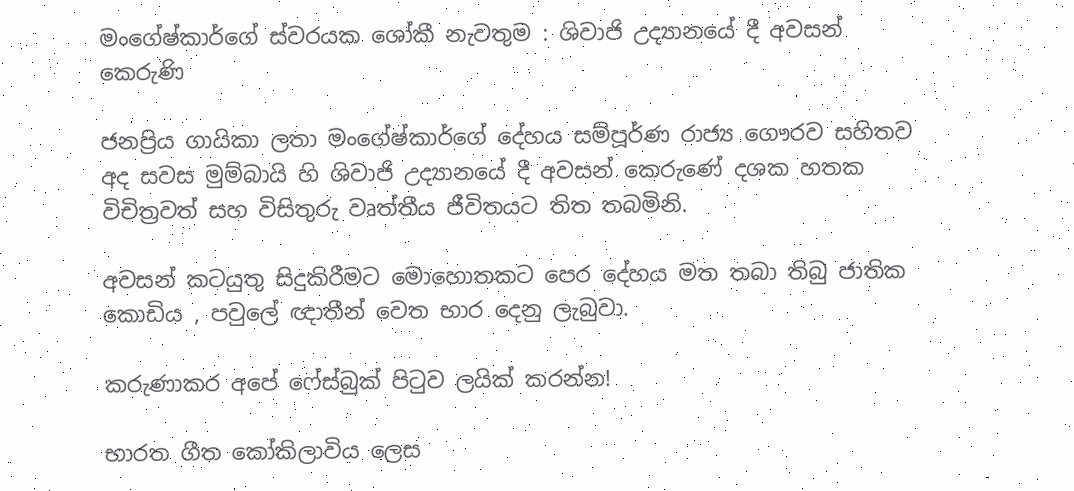මංගේෂ්කාර්ගේ ස්වරයක ශෝකී නැවතුම : ශිවාජි උද්‍යානයේ දී අවසන් කෙරුණි

ජනප්‍රිය ගායිකා ලතා මංගේෂ්කාර්ගේ දේහය සම්පූර්ණ රාජ්‍ය ගෞරව සහිතව අද සවස මුම්බායි හි ශිවාජි උද්‍යානයේ දී අවසන් කෙරුණේ දශක හතක විචිත්‍රවත් සහ විසිතුරු වෘත්තීය ජීවිතයට තිත තබමිනි.

අවසන් කටයුතු සිදුකිරීමට මොහොතකට පෙර දේහය මත තබා තිබු ජාතික කොඩිය , පවුලේ ඥාතීන් වෙත භාර දෙනු ලැබුවා.

කරුණාකර අපේ ෆේස්බුක් පිටුව ලයික් කරන්න!

භාරත ගීත කෝකිලාවිය ලෙස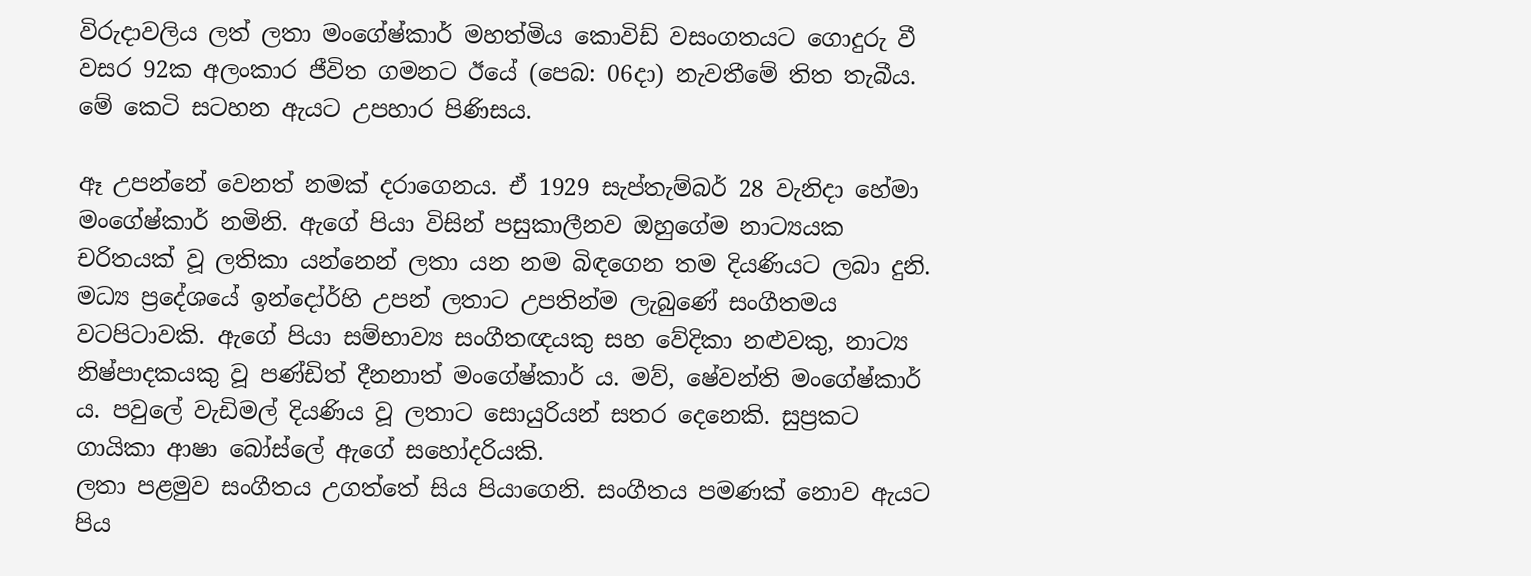විරුදාවලිය ලත් ලතා මංගේෂ්කාර් මහත්මිය කොවිඩ් වසංගතයට ගොදුරු වී වසර 92ක අලංකාර ජීවිත ගමනට ඊයේ (පෙබ: 06දා) නැවතීමේ තිත තැබීය. මේ කෙටි සටහන ඇයට උපහාර පිණිසය.

ඈ උපන්නේ වෙනත් නමක් දරාගෙනය. ඒ 1929 සැප්තැම්බර් 28 වැනිදා හේමා මංගේෂ්කාර් නමිනි. ඇගේ පියා විසින් පසුකාලීනව ඔහුගේම නාට්‍යයක චරිතයක් වූ ලතිකා යන්නෙන් ලතා යන නම බිඳගෙන තම දියණියට ලබා දුනි. මධ්‍ය ප්‍රදේශයේ ඉන්දෝර්හි උපන් ලතාට උපතින්ම ලැබුණේ සංගීතමය වටපිටාවකි. ඇගේ පියා සම්භාව්‍ය සංගීතඥයකු සහ වේදිකා නළුවකු, නාට්‍ය නිෂ්පාදකයකු වූ පණ්ඩිත් දීනනාත් මංගේෂ්කාර් ය. මව්, ෂේවන්ති මංගේෂ්කාර් ය. පවුලේ වැඩිමල් දියණිය වූ ලතාට සොයුරියන් සතර දෙනෙකි. සුප්‍රකට ගායිකා ආෂා බෝස්ලේ ඇගේ සහෝදරියකි.
ලතා පළමුව සංගීතය උගත්තේ සිය පියාගෙනි. සංගීතය පමණක් නොව ඇයට පිය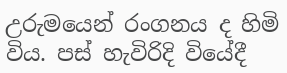උරුමයෙන් රංගනය ද හිමි විය. පස් හැවිරිදි වියේදී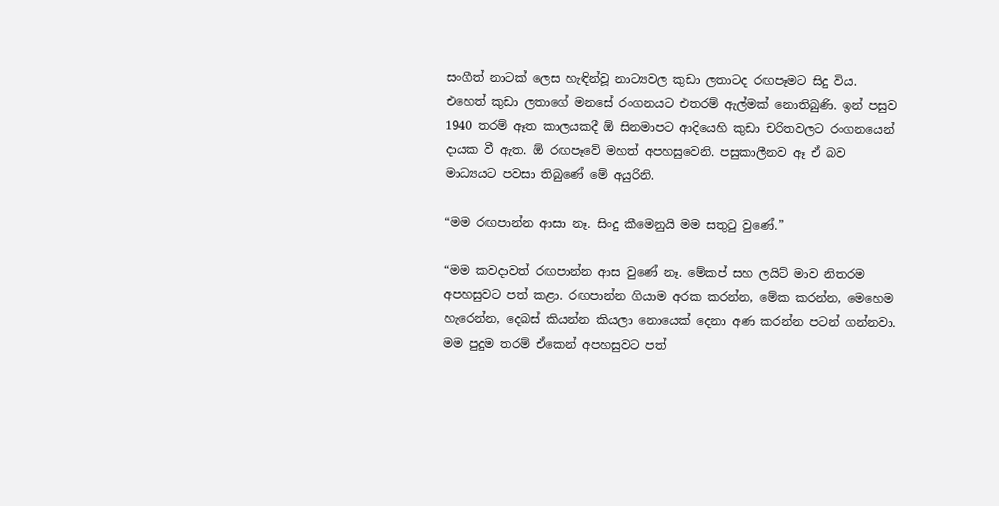සංගීත් නාටක් ලෙස හැඳින්වූ නාට්‍යවල කුඩා ලතාටද රඟපෑමට සිදු විය. එහෙත් කුඩා ලතාගේ මනසේ රංගනයට එතරම් ඇල්මක් නොතිබුණි. ඉන් පසුව 1940 තරම් ඈත කාලයකදී ඕ සිනමාපට ආදියෙහි කුඩා චරිතවලට රංගනයෙන් දායක වී ඇත. ඕ රඟපෑවේ මහත් අපහසුවෙනි. පසුකාලීනව ඈ ඒ බව මාධ්‍යයට පවසා තිබුණේ මේ අයුරිනි.

“මම රඟපාන්න ආසා නෑ. සිංදු කීමෙනුයි මම සතු‍ටු වුණේ.”

“මම කවදාවත් රඟපාන්න ආස වුණේ නෑ. මේකප් සහ ලයිට් මාව නිතරම අපහසුවට පත් කළා. රඟපාන්න ගියාම අරක කරන්න, මේක කරන්න, මෙහෙම හැරෙන්න, දෙබස් කියන්න කියලා නොයෙක් දෙනා අණ කරන්න පටන් ගන්නවා. මම පුදුම තරම් ඒකෙන් අපහසුවට පත්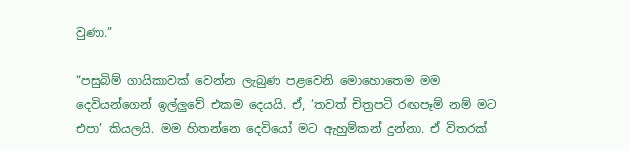වුණා.”

“පසුබිම් ගායිකාවක් වෙන්න ලැබුණ පළවෙනි මොහොතෙම මම දෙවියන්ගෙන් ඉල්ලුවේ එකම දෙයයි. ඒ, ‘තවත් චිත්‍රපටි රඟපෑම් නම් මට එපා’ කියලයි. මම හිතන්නෙ දෙවියෝ මට ඇහුම්කන් දුන්නා. ඒ විතරක්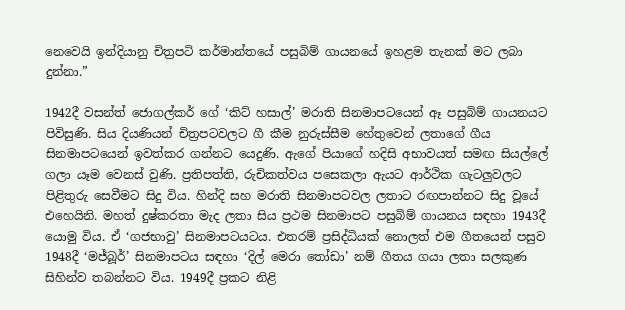නෙවෙයි ඉන්දියානු චිත්‍රපටි කර්මාන්තයේ පසුබිම් ගායනයේ ඉහළම තැනක් මට ලබා දුන්නා.”

1942දී වසන්ත් ජොගල්කර් ගේ ‘කිට් හසාල්’ මරාති සිනමාපටයෙන් ඈ පසුබිම් ගායනයට පිවිසුණි. සිය දියණියන් චිත්‍රපටවලට ගී කීම නුරුස්සීම හේතුවෙන් ලතාගේ ගීය සිනමාපටයෙන් ඉවත්කර ගන්නට යෙදුණි. ඇගේ පියාගේ හදිසි අභාවයත් සමඟ සියල්ලේ ගලා යෑම වෙනස් වුණි. ප්‍රතිපත්ති, රුචිකත්වය පසෙකලා ඇයට ආර්ථික ගැටලුවලට පිළිතුරු සෙවීමට සිදු විය. හින්දි සහ මරාති සිනමාපටවල ලතාට රඟපාන්නට සිදු වූයේ එහෙයිනි. මහත් දුෂ්කරතා මැද ලතා සිය ප්‍රථම සිනමාපට පසුබිම් ගායනය සඳහා 1943දී යොමු විය. ඒ ‘ගජභාවු’ සිනමාපටයටය. එතරම් ප්‍රසිද්ධියක් නොලත් එම ගීතයෙන් පසුව 1948දී ‘මජ්බූර්’ සිනමාපටය සඳහා ‘දිල් මෙරා ‍තෝඩා’ නම් ගීතය ගයා ලතා සලකුණ සිහින්ව තබන්නට විය. 1949දී ප්‍රකට නිළි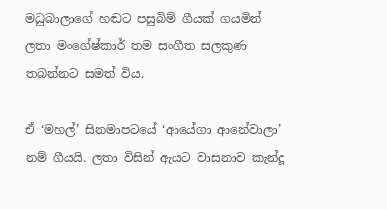මධුබාලාගේ හඬට පසුබිම් ගීයක් ගයමින් ලතා මංගේෂ්කාර් තම සංගීත සලකුණ තබන්නට සමත් විය.

ඒ ‘මහල්’ සිනමාපටයේ ‘ආයේගා ආනේවාලා’ නම් ගීයයි. ලතා විසින් ඇයට වාසනාව කැන්දූ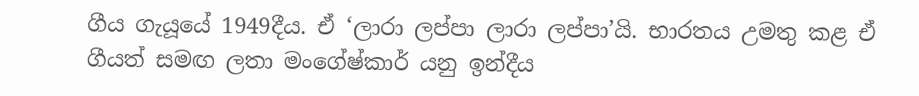ගීය ගැයූයේ 1949දීය. ඒ ‘ලාරා ලප්පා ලාරා ලප්පා’යි. භාරතය උමතු කළ ඒ ගීයත් සමඟ ලතා මංගේෂ්කාර් යනු ඉන්දීය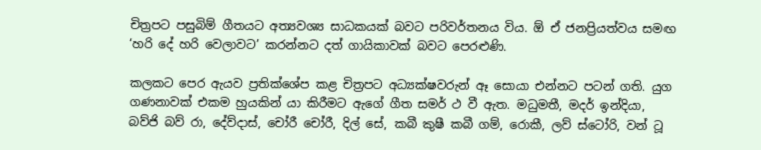චිත්‍රපට පසුබිම් ගීතයට අත්‍යවශ්‍ය සාධකයක් බවට පරිවර්තනය විය. ඕ ඒ ජනප්‍රියත්වය සමඟ ‘හරි දේ හරි වෙලාවට’ කරන්නට දත් ගායිකාවක් බවට පෙරළුණි.

කලකට පෙර ඇයව ප්‍රතික්ශේප කළ චිත්‍රපට අධ්‍යක්ෂවරුන් ඈ සොයා එන්නට පටන් ගති. යුග ගණනාවක් එකම හුයකින් යා කිරීමට ඇගේ ගීත සමර් ථ වී ඇත. මධුමතී, මදර් ඉන්දියා, බව්ජි බව් රා, දේව්දාස්, චෝරී චෝරී, දිල් සේ, කබී කුෂී කබී ගම්, රොකී, ලව් ස්ටෝරි, වන් ටූ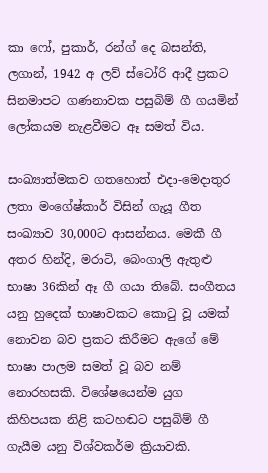කා ෆෝ, පුකාර්, රන්ග් දෙ බසන්ති, ලගාන්, 1942 අ ලව් ස්ටෝරි ආදී ප්‍රකට සිනමාපට ගණනාවක පසුබිම් ගී ගයමින් ලෝකයම නැළවීමට ඈ සමත් විය.

සංඛ්‍යාත්මකව ගතහොත් එදා-මෙදාතුර ලතා මංගේෂ්කාර් විසින් ගැයූ ගීත සංඛ්‍යාව 30,000ට ආසන්නය. මෙකී ගී අතර හින්දි, මරාටි, බෙංගාලි ඇතුළු භාෂා 36කින් ඈ ගී ගයා තිබේ. සංගීතය යනු හුදෙක් භාෂාවකට කො‍ටු වූ යමක් නොවන බව ප්‍රකට කිරීමට ඇගේ මේ භාෂා පාලම සමත් වූ බව නම් නොරහසකි. විශේෂයෙන්ම යුග කිහිපයක නිළි කටහඬට පසුබිම් ගී ගැයීම යනු විශ්වකර්ම ක්‍රියාවකි.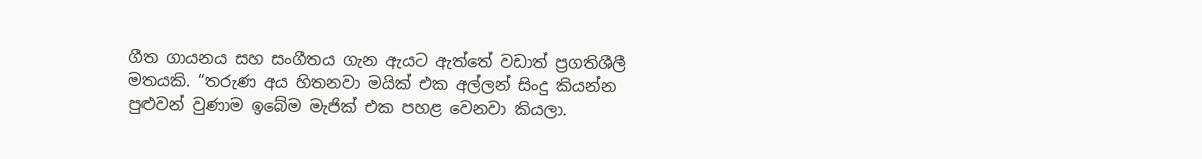ගීත ගායනය සහ සංගීතය ගැන ඇයට ඇත්තේ වඩාත් ප්‍රගතිශීලී මතයකි. “තරුණ අය හිතනවා මයික් එක අල්ලන් සිංදු කියන්න පුළුවන් වුණාම ඉබේම මැජික් එක පහළ වෙනවා කියලා.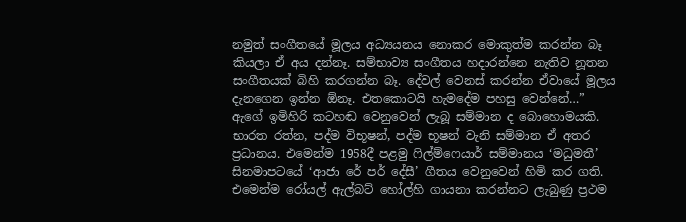නමුත් සංගීතයේ මූලය අධ්‍යයනය නොකර මොකුත්ම කරන්න බෑ කියලා ඒ අය දන්නෑ. සම්භාව්‍ය සංගීතය හදාරන්නෙ නැතිව නූතන සංගීතයක් බිහි කරගන්න බෑ. දේවල් වෙනස් කරන්න ඒවායේ මූලය දැනගෙන ඉන්න ඕනෑ. එතකොටයි හැමදේම පහසු වෙන්නේ…”
ඇගේ ඉමිහිරි කටහඬ වෙනුවෙන් ලැබූ සම්මාන ද බොහොමයකි. භාරත රත්න, පද්ම විභූෂන්, පද්ම භූෂන් වැනි සම්මාන ඒ අතර ප්‍රධානය. එමෙන්ම 1958දී පළමු ‍ෆිල්ම්ෆෙයාර් සම්මානය ‘මධුමතී’ සිනමාපටයේ ‘ආජා රේ පර් දේසී’ ගීතය වෙනුවෙන් හිමි කර ගති. එමෙන්ම රෝයල් ඇල්බට් හෝල්හි ගායනා කරන්නට ලැබුණු ප්‍රථම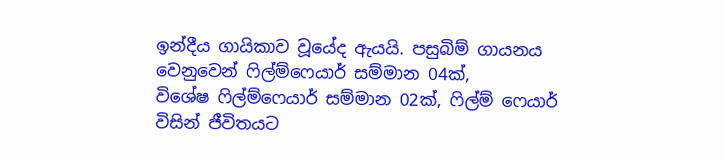ඉන්දීය ගායිකාව වූයේද ඇයයි. පසුබිම් ගායනය වෙනුවෙන් ‍ෆිල්ම්ෆෙයාර් සම්මාන 04ක්, විශේෂ ‍ෆිල්ම්ෆෙයාර් සම්මාන 02ක්, ෆිල්ම් ෆෙයාර් විසින් ජීවිතයට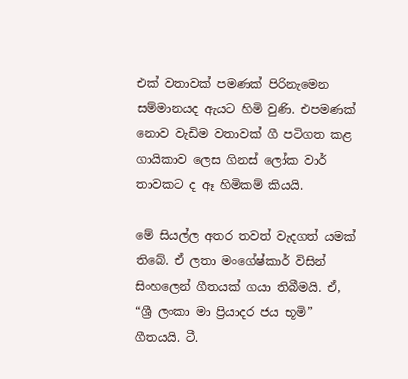එක් වතාවක් පමණක් පිරිනැමෙන සම්මානයද ඇයට හිමි වුණි. එපමණක් නොව වැඩිම වතාවක් ගී පටිගත කළ ගායිකාව ලෙස ගිනස් ලෝක වාර් තාවකට ද ඈ හිමිකම් කියයි.

මේ සියල්ල අතර තවත් වැදගත් යමක් තිබේ. ඒ ලතා මංගේෂ්කාර් විසින් සිංහලෙන් ගීතයක් ගයා තිබීමයි. ඒ, “ශ්‍රී ලංකා මා ප්‍රියාදර ජය භූමි” ගීතයයි. ටී.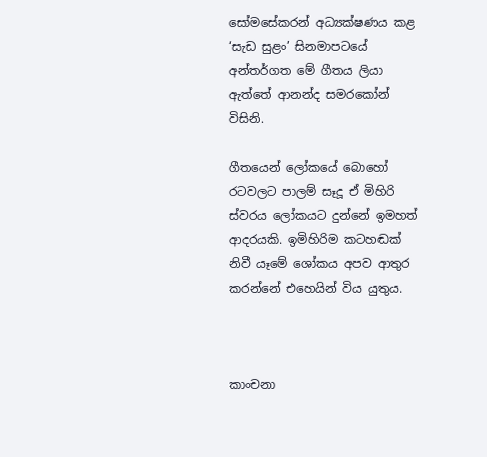සෝමසේකරන් අධ්‍යක්ෂණය කළ ‘සැඩ සුළං’ සිනමාපටයේ අන්තර්ගත මේ ගීතය ලියා ඇත්තේ ආනන්ද සමරකෝන් විසිනි.

ගීතයෙන් ලෝකයේ බොහෝ රටවලට පාලම් සෑදූ ඒ මිහිරි ස්වරය ලෝකයට දුන්නේ ඉමහත් ආදරයකි. ඉමිහිරිම කටහඬක් නිවී යෑමේ ශෝකය අපව ආතුර කරන්නේ එහෙයින් විය යුතුය.



කාංචනා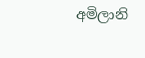අමිලානි